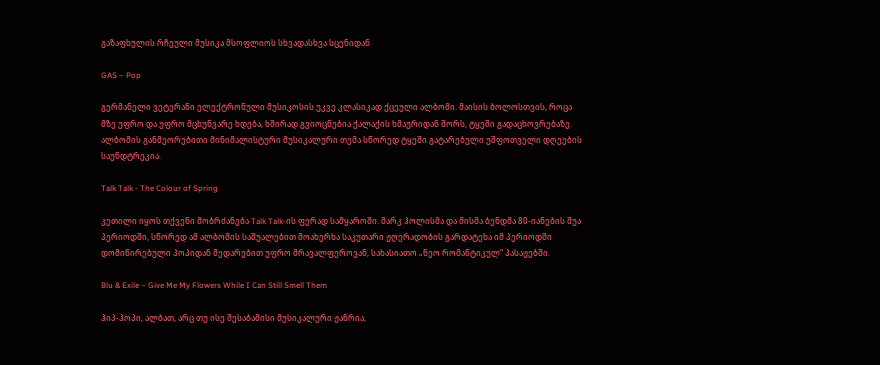გაზაფხულის რჩეული მუსიკა მსოფლიოს სხვადასხვა სცენიდან

GAS – Pop

გერმანელი ვეტერანი ელექტრონული მუსიკოსის უკვე კლასიკად ქცეული ალბომი. მაისის ბოლოსთვის, როცა მზე უფრო და უფრო მცხუნვარე ხდება, ხშირად გვიოცნებია ქალაქის ხმაურიდან შორს, ტყეში გადაცხოვრებაზე. ალბომის განმეორებითი მინიმალისტური მუსიკალური თემა სწორედ ტყეში გატარებული უშფოთველი დღეების საუნდტრეკია.

Talk Talk - The Colour of Spring

კეთილი იყოს თქვენი მობრძანება Talk Talk-ის ფერად სამყაროში. მარკ ჰოლისმა და მისმა ბენდმა 80-იანების შუა პერიოდში, სწორედ ამ ალბომის საშუალებით მოახერხა საკუთარი ჟღერადობის გარდატეხა იმ პერიოდში დომინირებული პოპიდან შედარებით უფრო მრავალფეროვან, სახასიათო „ნეო რომანტიკულ“ პასაჟებში.

Blu & Exile – Give Me My Flowers While I Can Still Smell Them

ჰიპ-ჰოპი, ალბათ, არც თუ ისე შესაბამისი მუსიკალური ჟანრია,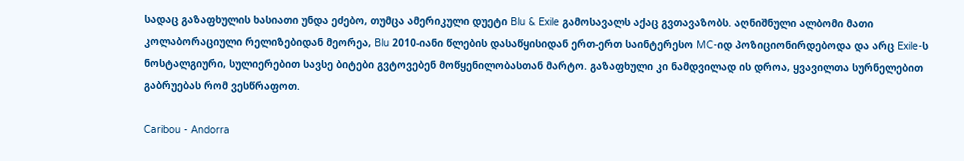სადაც გაზაფხულის ხასიათი უნდა ეძებო, თუმცა ამერიკული დუეტი Blu & Exile გამოსავალს აქაც გვთავაზობს. აღნიშნული ალბომი მათი კოლაბორაციული რელიზებიდან მეორეა, Blu 2010-იანი წლების დასაწყისიდან ერთ-ერთ საინტერესო MC-იდ პოზიციონირდებოდა და არც Exile-ს ნოსტალგიური, სულიერებით სავსე ბიტები გვტოვებენ მოწყენილობასთან მარტო. გაზაფხული კი ნამდვილად ის დროა, ყვავილთა სურნელებით გაბრუებას რომ ვესწრაფოთ.

Caribou - Andorra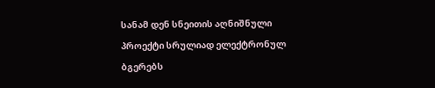სანამ დენ სნეითის აღნიშნული პროექტი სრულიად ელექტრონულ ბგერებს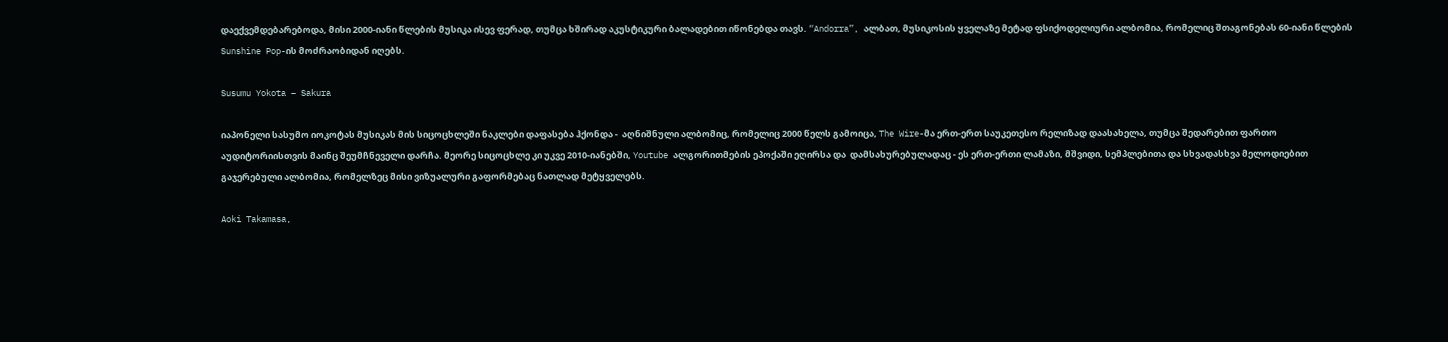დაექვემდებარებოდა, მისი 2000-იანი წლების მუსიკა ისევ ფერად, თუმცა ხშირად აკუსტიკური ბალადებით იწონებდა თავს. “Andorra”, ალბათ, მუსიკოსის ყველაზე მეტად ფსიქოდელიური ალბომია, რომელიც შთაგონებას 60-იანი წლების Sunshine Pop-ის მოძრაობიდან იღებს.

Susumu Yokota – Sakura

იაპონელი სასუმო იოკოტას მუსიკას მის სიცოცხლეში ნაკლები დაფასება ჰქონდა -  აღნიშნული ალბომიც, რომელიც 2000 წელს გამოიცა, The Wire-მა ერთ-ერთ საუკეთესო რელიზად დაასახელა, თუმცა შედარებით ფართო აუდიტორიისთვის მაინც შეუმჩნეველი დარჩა. მეორე სიცოცხლე კი უკვე 2010-იანებში, Youtube ალგორითმების ეპოქაში ეღირსა და  დამსახურებულადაც - ეს ერთ-ერთი ლამაზი, მშვიდი, სემპლებითა და სხვადასხვა მელოდიებით გაჯერებული ალბომია, რომელზეც მისი ვიზუალური გაფორმებაც ნათლად მეტყველებს.

Aoki Takamasa,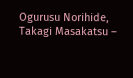Ogurusu Norihide, Takagi Masakatsu –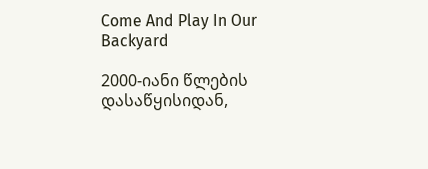Come And Play In Our Backyard

2000-იანი წლების დასაწყისიდან,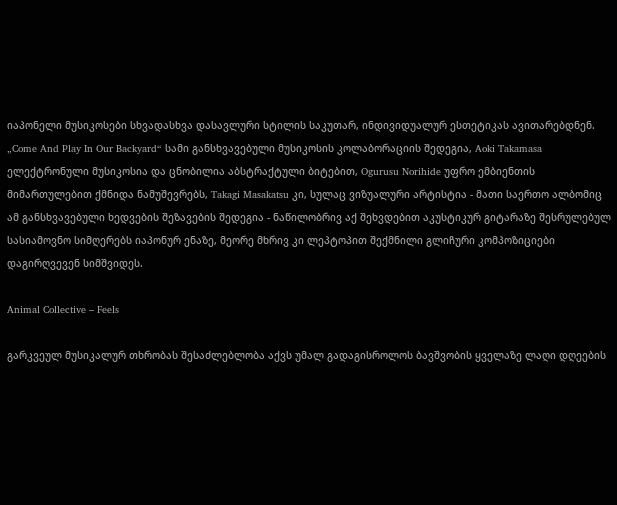იაპონელი მუსიკოსები სხვადასხვა დასავლური სტილის საკუთარ, ინდივიდუალურ ესთეტიკას ავითარებდნენ. „Come And Play In Our Backyard“ სამი განსხვავებული მუსიკოსის კოლაბორაციის შედეგია, Aoki Takamasa ელექტრონული მუსიკოსია და ცნობილია აბსტრაქტული ბიტებით, Ogurusu Norihide უფრო ემბიენთის მიმართულებით ქმნიდა ნამუშევრებს, Takagi Masakatsu კი, სულაც ვიზუალური არტისტია - მათი საერთო ალბომიც ამ განსხვავებული ხედვების შეზავების შედეგია - ნაწილობრივ აქ შეხვდებით აკუსტიკურ გიტარაზე შესრულებულ სასიამოვნო სიმღერებს იაპონურ ენაზე, მეორე მხრივ კი ლეპტოპით შექმნილი გლიჩური კომპოზიციები დაგირღვევენ სიმშვიდეს.

Animal Collective – Feels

გარკვეულ მუსიკალურ თხრობას შესაძლებლობა აქვს უმალ გადაგისროლოს ბავშვობის ყველაზე ლაღი დღეების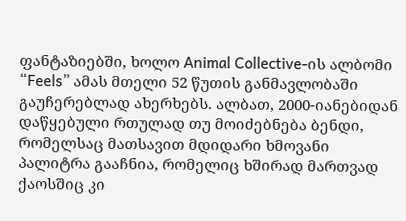ფანტაზიებში, ხოლო Animal Collective-ის ალბომი “Feels” ამას მთელი 52 წუთის განმავლობაში გაუჩერებლად ახერხებს. ალბათ, 2000-იანებიდან დაწყებული რთულად თუ მოიძებნება ბენდი, რომელსაც მათსავით მდიდარი ხმოვანი პალიტრა გააჩნია, რომელიც ხშირად მართვად ქაოსშიც კი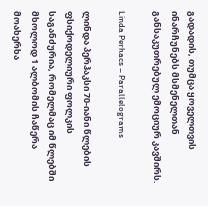გადადის, თუმცა ყოველთვის ინარჩუნებს მსმენელთან განსაკუთრებულ ემოციურ კავშირს.

Linda Perhacs – Parallelograms

ლინდა პერჰაკსი 70-იანი წლების ფსიქოდელიური ფოლკის საგანძურია, რომელმაც იმ წლებში მხოლოდ 1 ალბომის ჩაწერა მოახერხა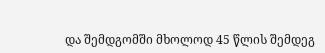და შემდგომში მხოლოდ 45 წლის შემდეგ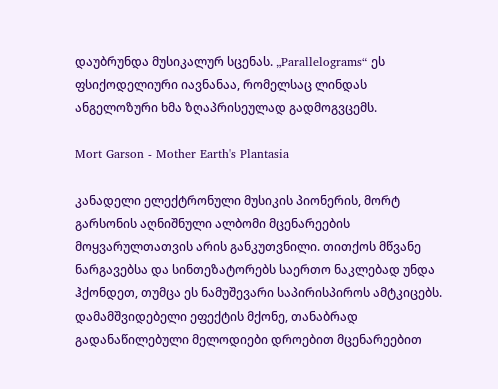დაუბრუნდა მუსიკალურ სცენას. „Parallelograms“ ეს ფსიქოდელიური იავნანაა, რომელსაც ლინდას ანგელოზური ხმა ზღაპრისეულად გადმოგვცემს.

Mort Garson - Mother Earth's Plantasia

კანადელი ელექტრონული მუსიკის პიონერის, მორტ გარსონის აღნიშნული ალბომი მცენარეების მოყვარულთათვის არის განკუთვნილი. თითქოს მწვანე ნარგავებსა და სინთეზატორებს საერთო ნაკლებად უნდა ჰქონდეთ, თუმცა ეს ნამუშევარი საპირისპიროს ამტკიცებს. დამამშვიდებელი ეფექტის მქონე, თანაბრად გადანაწილებული მელოდიები დროებით მცენარეებით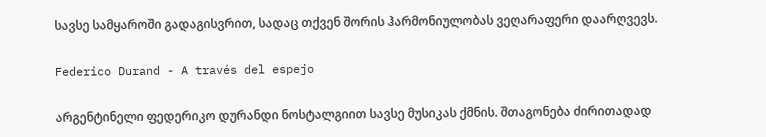სავსე სამყაროში გადაგისვრით, სადაც თქვენ შორის ჰარმონიულობას ვეღარაფერი დაარღვევს.

Federico Durand - A través del espejo

არგენტინელი ფედერიკო დურანდი ნოსტალგიით სავსე მუსიკას ქმნის. შთაგონება ძირითადად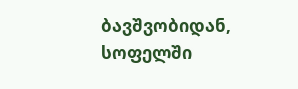ბავშვობიდან, სოფელში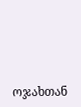ოჯახთან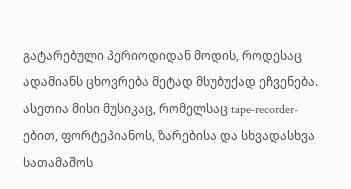გატარებული პერიოდიდან მოდის, როდესაც ადამიანს ცხოვრება მეტად მსუბუქად ეჩვენება. ასეთია მისი მუსიკაც, რომელსაც tape-recorder-ებით, ფორტეპიანოს, ზარებისა და სხვადასხვა სათამაშოს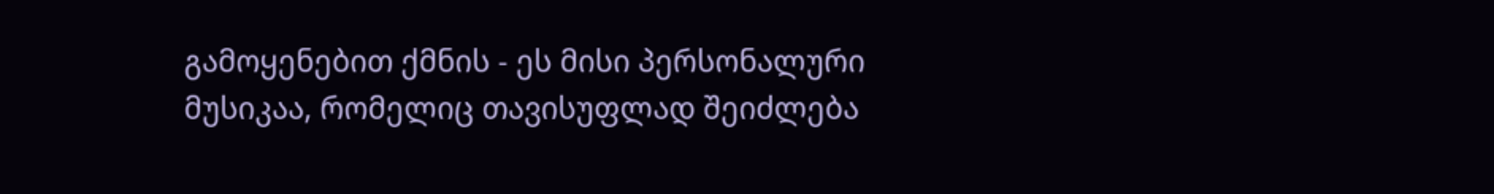გამოყენებით ქმნის - ეს მისი პერსონალური მუსიკაა, რომელიც თავისუფლად შეიძლება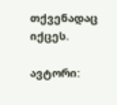თქვენადაც იქცეს.

ავტორი: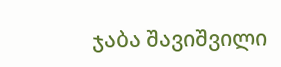ჯაბა შავიშვილი